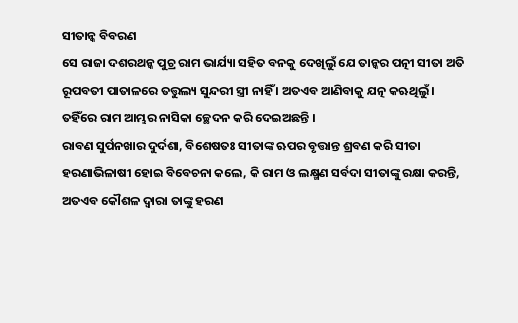ସୀତାନ୍କ ବିବରଣ
ସେ ରାଜା ଦଶରଥନ୍କ ପୁଚ୍ର ରାମ ଭାର୍ଯ୍ୟା ସହିତ ବନକୁ ଦେଖିଲୁଁ ଯେ ତାନ୍କର ପତ୍ନୀ ସୀତା ଅତି ରୂପବତୀ ପାତାଳରେ ତତ୍ତୁଲ୍ୟ ସୁନ୍ଦରୀ ସ୍ତ୍ରୀ ନାହିଁ । ଅତଏବ ଆଣିବାକୁ ଯତ୍ନ କଋଥିଲୁଁ । ତହିଁରେ ରାମ ଆମ୍ଭର ନାସିକା ଚ୍ଛେଦନ କରି ଦେଇଅଛନ୍ତି ।
ରାବଣ ସୁର୍ପନଖାର ଦୁର୍ଦଶା, ବିଶେଷତଃ ସୀତାଙ୍କ ଋପର ବୃତ୍ତାନ୍ତ ଶ୍ରବଣ କରି ସୀତା ହରଣାଭିଳାଷୀ ହୋଇ ବିବେଚନା କଲେ, କି ରାମ ଓ ଲକ୍ଷ୍ମଣ ସର୍ବଦା ସୀତାଙ୍କୁ ରକ୍ଷା କରନ୍ତି, ଅତଏବ କୌଶଳ ଦ୍ୱାରା ତାଙ୍କୁ ହରଣ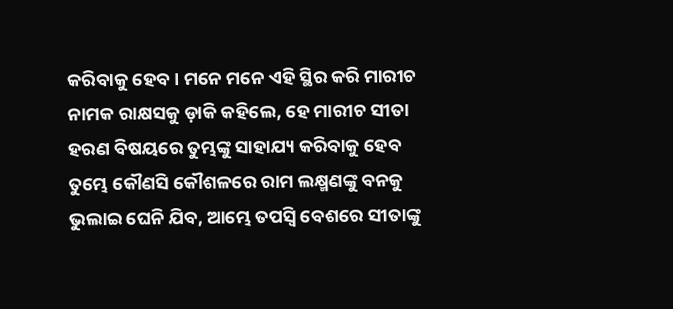କରିବାକୁ ହେବ । ମନେ ମନେ ଏହି ସ୍ଥିର କରି ମାରୀଚ ନାମକ ରାକ୍ଷସକୁ ଡ଼ାକି କହିଲେ, ହେ ମାରୀଚ ସୀତା ହରଣ ବିଷୟରେ ତୁମ୍ଭଙ୍କୁ ସାହାଯ୍ୟ କରିବାକୁ ହେବ ତୁମ୍ଭେ କୌଣସି କୌଶଳରେ ରାମ ଲକ୍ଷ୍ମଣଙ୍କୁ ବନକୁ ଭୁଲାଇ ଘେନି ଯିବ, ଆମ୍ଭେ ତପସ୍ୱି ବେଶରେ ସୀତାଙ୍କୁ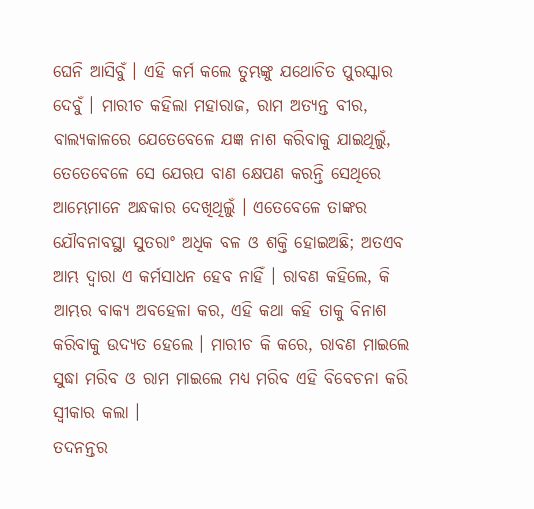ଘେନି ଆସିବୁଁ । ଏହି କର୍ମ କଲେ ତୁମ୍ଭଙ୍କୁ ଯଥୋଚିତ ପୁରସ୍କାର ଦେବୁଁ । ମାରୀଚ କହିଲା ମହାରାଜ, ରାମ ଅତ୍ୟନ୍ତ ବୀର, ବାଲ୍ୟକାଳରେ ଯେତେବେଳେ ଯଜ୍ଞ ନାଶ କରିବାକୁ ଯାଇଥିଲୁଁ, ତେତେବେଳେ ସେ ଯେଋପ ବାଣ କ୍ଷେପଣ କରନ୍ତି ସେଥିରେ ଆମ୍ଭେମାନେ ଅନ୍ଧକାର ଦେଖିଥିଲୁଁ । ଏତେବେଳେ ତାଙ୍କର ଯୌବନାବସ୍ଥା ସୁତରାଂ ଅଧିକ ବଳ ଓ ଶକ୍ତି ହୋଇଅଛି; ଅତଏବ ଆମ୍ଭ ଦ୍ୱାରା ଏ କର୍ମସାଧନ ହେବ ନାହିଁ । ରାବଣ କହିଲେ, କି ଆମ୍ଭର ବାକ୍ୟ ଅବହେଳା କର, ଏହି କଥା କହି ତାକୁ ବିନାଶ କରିବାକୁ ଉଦ୍ୟତ ହେଲେ । ମାରୀଚ କି କରେ, ରାବଣ ମାଇଲେ ସୁଦ୍ଧା ମରିବ ଓ ରାମ ମାଇଲେ ମଧ୍ୟ ମରିବ ଏହି ବିବେଚନା କରି ସ୍ୱୀକାର କଲା ।
ତଦନନ୍ତର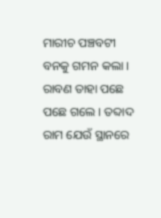ମାରୀଚ ପଞ୍ଚବଟୀ ବନକୁ ଗମନ କଲା । ରାବଣ ତାହା ପଛେ ପଛେ ଗଲେ । ତବ୍ଦାଦ ରାମ ଯେଉଁ ସ୍ଥାନରେ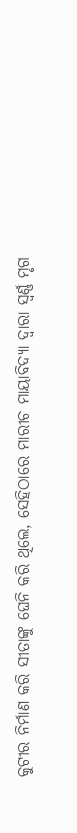କୁଟୀର ନିର୍ମାଣ କରି ସୀତାଙ୍କୁ ଘେନି କରି ଥିଲେ, ସେହିଠାରେ ମାରୀଚ ମାୟାବିଦ୍ୟା ଦ୍ୱାରା ସ୍ୱର୍ଣ୍ଣ ମୃଗ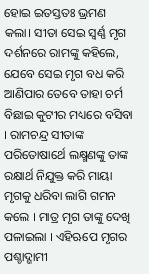ହୋଇ ଇତସ୍ତତଃ ଭ୍ରମଣ କଲା। ସୀତା ସେଇ ସ୍ୱର୍ଣ୍ଣ ମୃଗ ଦର୍ଶନରେ ରାମଙ୍କୁ କହିଲେ, ଯେବେ ସେଇ ମୃଗ ବଧ କରି ଆଣିପାର ତେବେ ତାହା ଚର୍ମ ବିଛାଇ କୁଟୀର ମଧ୍ୟରେ ବସିବା । ରାମଚନ୍ଦ୍ର ସୀତାଙ୍କ ପରିତୋଷାର୍ଥେ ଲକ୍ଷ୍ମଣଙ୍କୁ ତାଙ୍କ ରକ୍ଷାର୍ଥ ନିଯୁକ୍ତ କରି ମାୟା ମୃଗକୁ ଧରିବା ଲାଗି ଗମନ କଲେ । ମାତ୍ର ମୃଗ ତାଙ୍କୁ ଦେଖି ପଳାଇଲା । ଏହିଋପେ ମୃଗର ପଶ୍ଚାଦ୍ଗାମୀ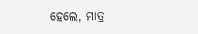ହେଲେ, ମାତ୍ର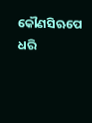କୌଣସିଋପେ ଧରି